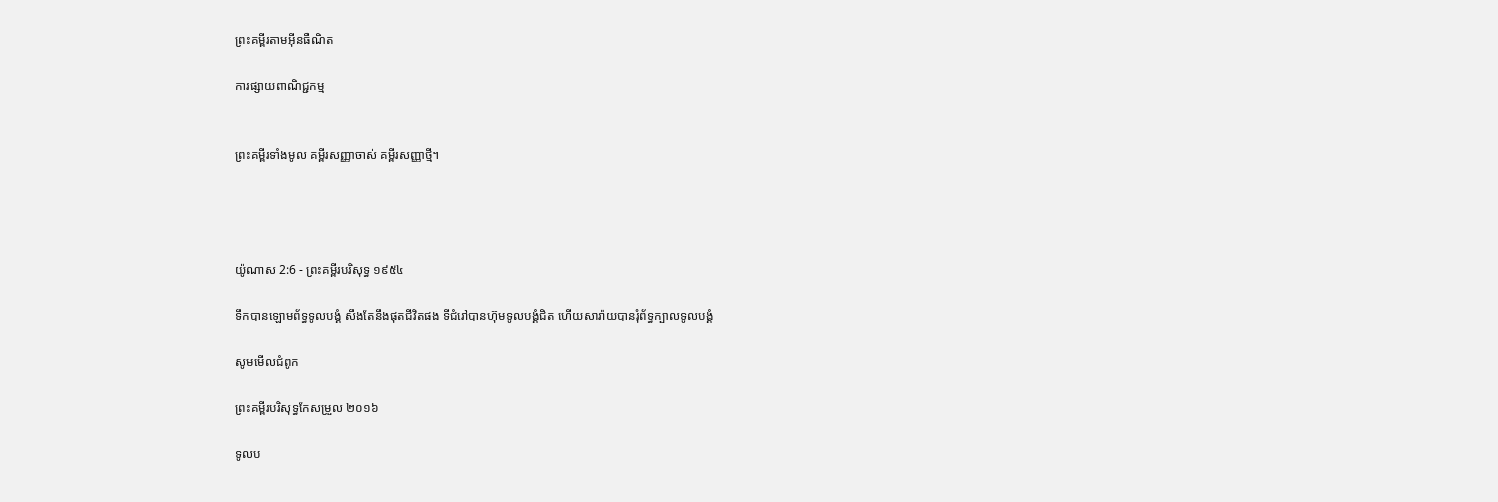ព្រះគម្ពីរតាមអ៊ីនធឺណិត

ការផ្សាយពាណិជ្ជកម្ម


ព្រះគម្ពីរទាំងមូល គម្ពីរសញ្ញាចាស់ គម្ពីរសញ្ញាថ្មី។




យ៉ូណាស 2:6 - ព្រះគម្ពីរបរិសុទ្ធ ១៩៥៤

ទឹកបានឡោម‌ព័ទ្ធទូលបង្គំ សឹងតែនឹងផុតជីវិតផង ទីជំរៅបានហ៊ុមទូលបង្គំជិត ហើយសារ៉ាយបានរុំព័ទ្ធក្បាលទូលបង្គំ

សូមមើលជំពូក

ព្រះគម្ពីរបរិសុទ្ធកែសម្រួល ២០១៦

ទូល‌ប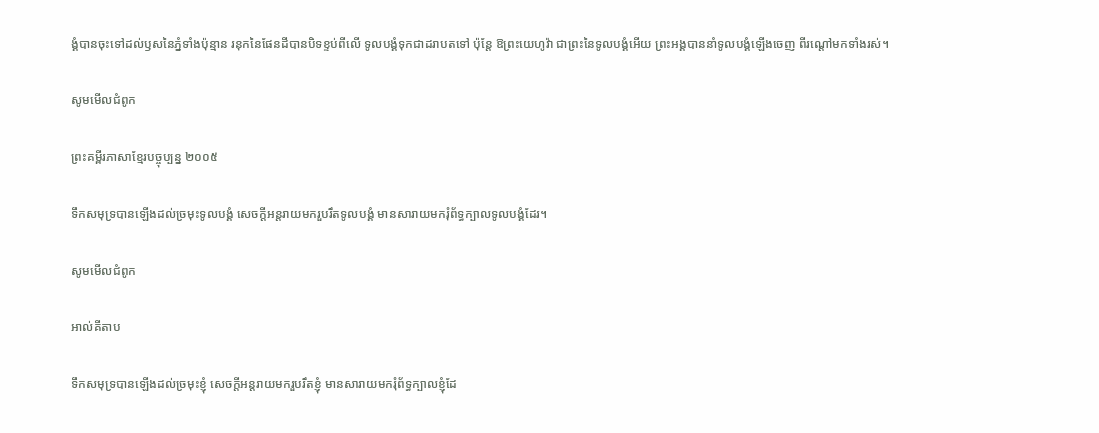ង្គំបានចុះទៅដល់ឫសនៃភ្នំទាំងប៉ុន្មាន រនុកនៃផែនដីបានបិទខ្ទប់ពីលើ ទូល‌បង្គំទុកជាដរាបតទៅ ប៉ុន្តែ ឱព្រះ‌យេហូវ៉ា ជាព្រះនៃទូល‌បង្គំអើយ ព្រះ‌អង្គបាននាំទូល‌បង្គំឡើងចេញ ពីរណ្តៅមកទាំងរស់។

សូមមើលជំពូក

ព្រះគម្ពីរភាសាខ្មែរបច្ចុប្បន្ន ២០០៥

ទឹកសមុទ្របានឡើងដល់ច្រមុះទូលបង្គំ សេចក្ដីអន្តរាយមករួប‌រឹតទូលបង្គំ មានសារាយមករុំព័ទ្ធក្បាលទូលបង្គំដែរ។

សូមមើលជំពូក

អាល់គីតាប

ទឹកសមុទ្របានឡើងដល់ច្រមុះខ្ញុំ សេចក្ដីអន្តរាយមករួប‌រឹតខ្ញុំ មានសារាយមករុំព័ទ្ធក្បាលខ្ញុំដែ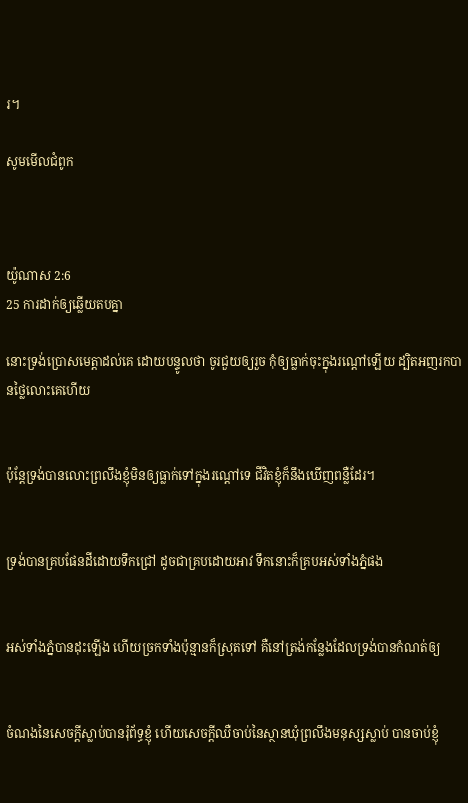រ។

សូមមើលជំពូក



យ៉ូណាស 2:6
25 ការដាក់ឲ្យឆ្លើយតបគ្នា

នោះទ្រង់ប្រោសមេត្តាដល់គេ ដោយបន្ទូលថា ចូរជួយឲ្យរួច កុំឲ្យធ្លាក់ចុះក្នុងរណ្តៅឡើយ ដ្បិតអញរកបានថ្លៃលោះគេហើយ


ប៉ុន្តែទ្រង់បានលោះព្រលឹងខ្ញុំមិនឲ្យធ្លាក់ទៅក្នុងរណ្តៅទេ ជីវិតខ្ញុំក៏នឹងឃើញពន្លឺដែរ។


ទ្រង់បានគ្របផែនដីដោយទឹកជ្រៅ ដូចជាគ្របដោយអាវ ទឹកនោះក៏គ្របអស់ទាំងភ្នំផង


អស់ទាំងភ្នំបានដុះឡើង ហើយច្រកទាំងប៉ុន្មានក៏ស្រុតទៅ គឺនៅត្រង់កន្លែងដែលទ្រង់បានកំណត់ឲ្យ


ចំណងនៃសេចក្ដីស្លាប់បានរុំព័ទ្ធខ្ញុំ ហើយសេចក្ដីឈឺ‌ចាប់នៃស្ថានឃុំព្រលឹងមនុស្សស្លាប់ បានចាប់ខ្ញុំ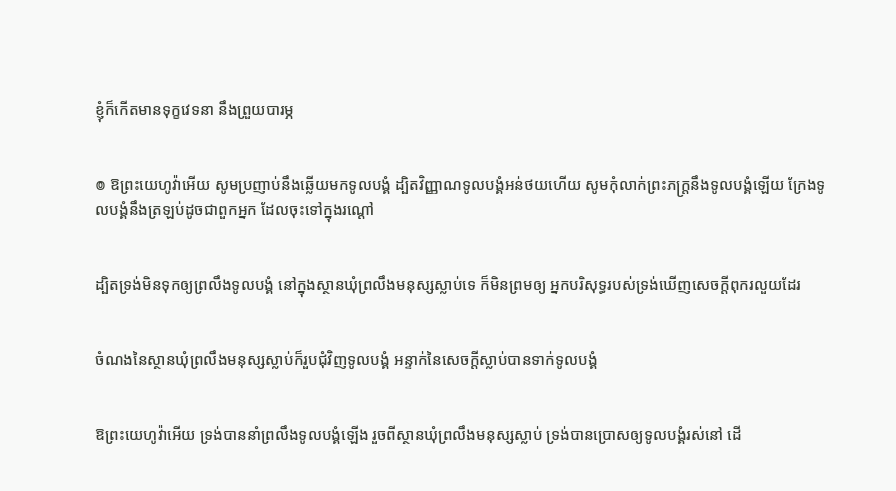ខ្ញុំក៏កើតមានទុក្ខវេទនា នឹងព្រួយបារម្ភ


៙ ឱព្រះ‌យេហូវ៉ាអើយ សូមប្រញាប់នឹងឆ្លើយមកទូលបង្គំ ដ្បិតវិញ្ញាណទូលបង្គំអន់‌ថយហើយ សូមកុំលាក់ព្រះ‌ភក្ត្រនឹងទូលបង្គំឡើយ ក្រែងទូលបង្គំនឹងត្រឡប់ដូចជាពួកអ្នក ដែលចុះទៅក្នុងរណ្តៅ


ដ្បិតទ្រង់មិនទុកឲ្យព្រលឹងទូលបង្គំ នៅក្នុងស្ថានឃុំព្រលឹងមនុស្សស្លាប់ទេ ក៏មិនព្រមឲ្យ អ្នកបរិសុទ្ធរបស់ទ្រង់ឃើញសេចក្ដីពុក‌រលួយដែរ


ចំណងនៃស្ថានឃុំព្រលឹងមនុស្សស្លាប់ក៏រួបជុំវិញទូលបង្គំ អន្ទាក់នៃសេចក្ដីស្លាប់បានទាក់ទូលបង្គំ


ឱព្រះ‌យេហូវ៉ាអើយ ទ្រង់បាននាំព្រលឹងទូលបង្គំឡើង រួចពីស្ថានឃុំព្រលឹងមនុស្សស្លាប់ ទ្រង់បានប្រោសឲ្យទូលបង្គំរស់នៅ ដើ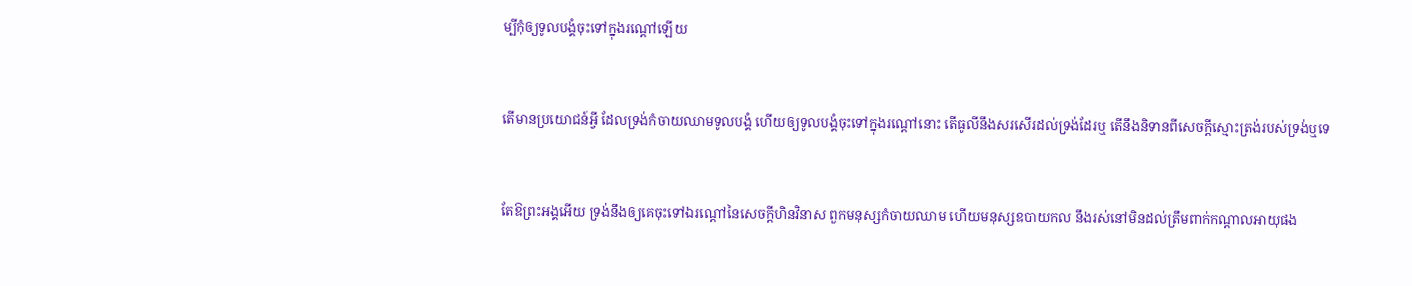ម្បីកុំឲ្យទូលបង្គំចុះទៅក្នុងរណ្តៅឡើយ


តើមានប្រយោជន៍អ្វី ដែលទ្រង់កំចាយឈាមទូលបង្គំ ហើយឲ្យទូលបង្គំចុះទៅក្នុងរណ្តៅនោះ តើធូលីនឹងសរសើរដល់ទ្រង់ដែរឬ តើនឹងនិទានពីសេចក្ដីស្មោះ‌ត្រង់របស់ទ្រង់ឬទេ


តែឱព្រះ‌អង្គអើយ ទ្រង់នឹងឲ្យគេចុះទៅឯរណ្តៅនៃសេចក្ដីហិន‌វិនាស ពួកមនុស្សកំចាយឈាម ហើយមនុស្សឧបាយ‌កល នឹងរស់នៅមិនដល់ត្រឹមពាក់កណ្តាលអាយុផង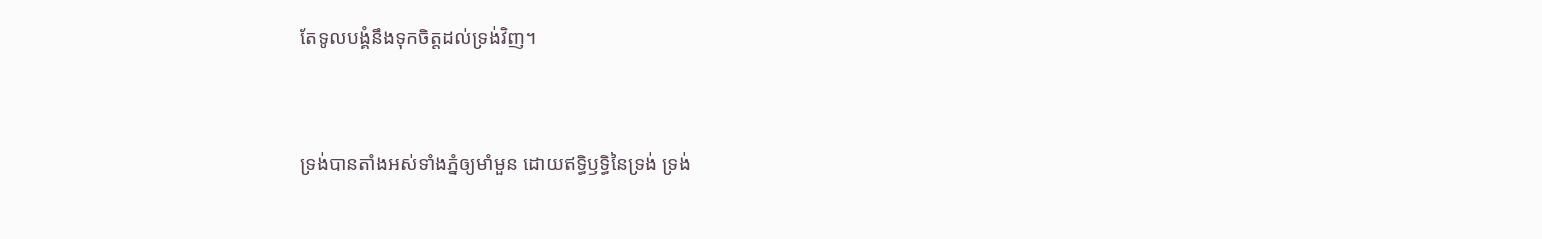តែទូលបង្គំនឹងទុកចិត្តដល់ទ្រង់វិញ។


ទ្រង់បានតាំងអស់ទាំងភ្នំឲ្យមាំ‌មួន ដោយឥទ្ធិ‌ឫទ្ធិនៃទ្រង់ ទ្រង់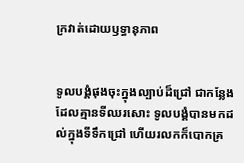ក្រវាត់ដោយឫទ្ធា‌នុភាព


ទូលបង្គំផុងចុះក្នុងល្បាប់ដ៏ជ្រៅ ជាកន្លែងដែលគ្មានទីឈរសោះ ទូលបង្គំបានមកដល់ក្នុងទីទឹកជ្រៅ ហើយរលកក៏បោកគ្រ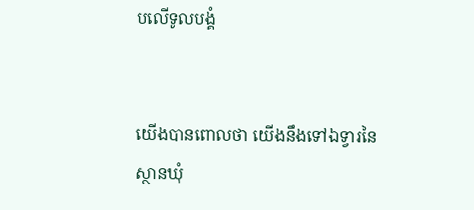បលើទូលបង្គំ


យើងបានពោលថា យើងនឹងទៅឯទ្វារនៃស្ថានឃុំ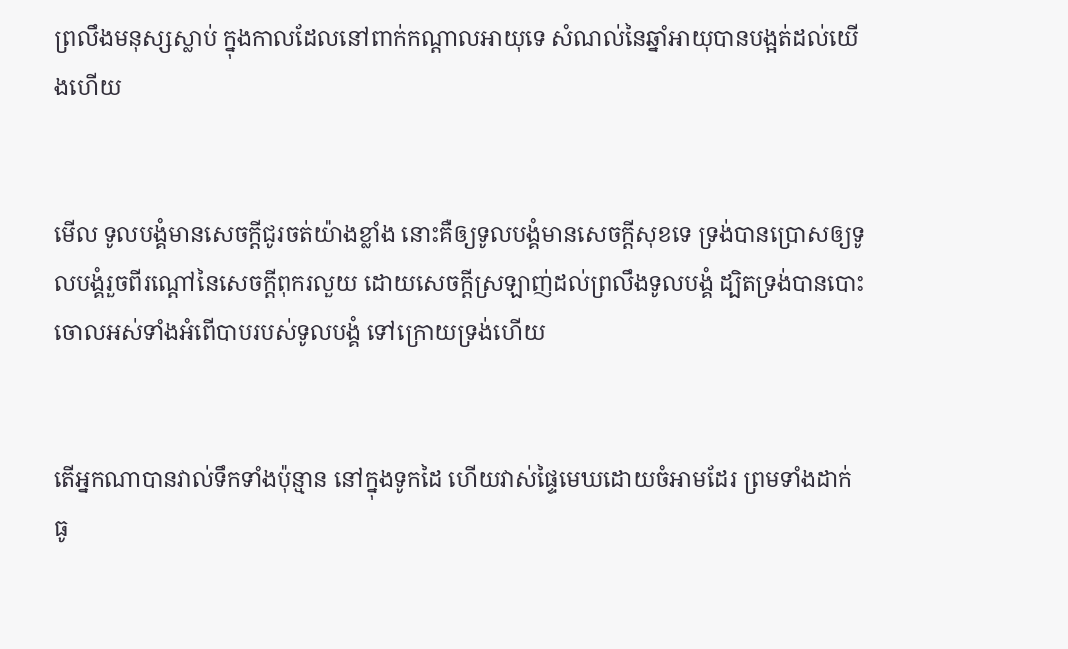ព្រលឹងមនុស្សស្លាប់ ក្នុងកាលដែលនៅពាក់កណ្តាលអាយុទេ សំណល់នៃឆ្នាំអាយុបានបង្អត់ដល់យើងហើយ


មើល ទូលបង្គំមានសេចក្ដីជូរចត់យ៉ាងខ្លាំង នោះគឺឲ្យទូលបង្គំមានសេចក្ដីសុខទេ ទ្រង់បានប្រោសឲ្យទូលបង្គំរួចពីរណ្តៅនៃសេចក្ដីពុក‌រលួយ ដោយសេចក្ដីស្រឡាញ់ដល់ព្រលឹងទូលបង្គំ ដ្បិតទ្រង់បានបោះចោលអស់ទាំងអំពើបាបរបស់ទូលបង្គំ ទៅក្រោយទ្រង់ហើយ


តើអ្នកណាបានវាល់ទឹកទាំងប៉ុន្មាន នៅក្នុងទូកដៃ ហើយវាស់ផ្ទៃមេឃដោយចំអាមដែរ ព្រមទាំងដាក់ធូ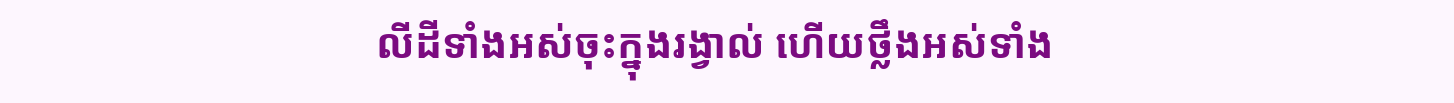លីដីទាំងអស់ចុះក្នុងរង្វាល់ ហើយថ្លឹងអស់ទាំង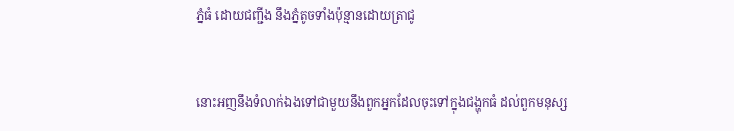ភ្នំធំ ដោយជញ្ជីង នឹងភ្នំតូចទាំងប៉ុន្មានដោយត្រាជូ


នោះអញនឹងទំលាក់ឯងទៅជាមួយនឹងពួកអ្នកដែលចុះទៅក្នុងជង្ហុកធំ ដល់ពួកមនុស្ស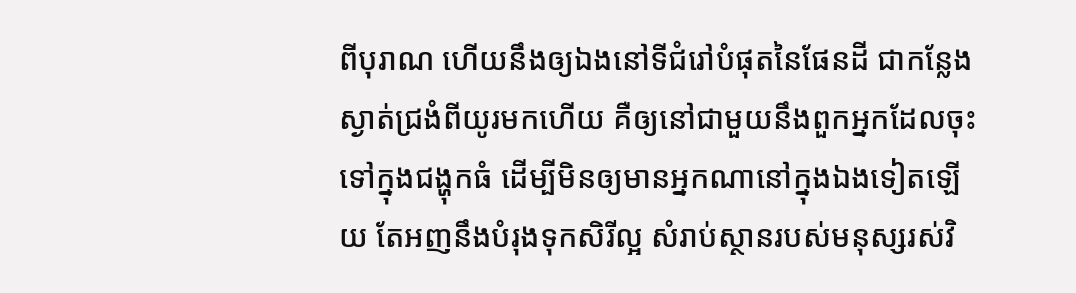ពីបុរាណ ហើយនឹងឲ្យឯងនៅទីជំរៅបំផុតនៃផែនដី ជាកន្លែងស្ងាត់‌ជ្រងំពីយូរមកហើយ គឺឲ្យនៅជាមួយនឹងពួកអ្នកដែលចុះទៅក្នុងជង្ហុកធំ ដើម្បីមិនឲ្យមានអ្នកណានៅក្នុងឯងទៀតឡើយ តែអញនឹងបំរុងទុកសិរី‌ល្អ សំរាប់ស្ថានរបស់មនុស្សរស់វិ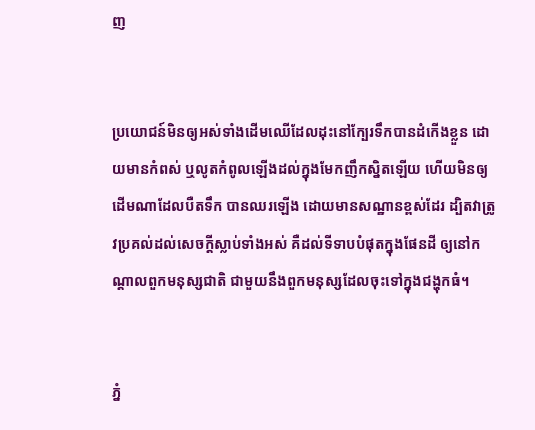ញ


ប្រយោជន៍មិនឲ្យអស់ទាំងដើមឈើដែលដុះនៅក្បែរទឹកបានដំកើងខ្លួន ដោយមានកំពស់ ឬលូតកំពូលឡើងដល់ក្នុងមែកញឹក‌ស្និតឡើយ ហើយមិនឲ្យដើមណាដែលបឺតទឹក បានឈរឡើង ដោយមានសណ្ឋានខ្ពស់ដែរ ដ្បិតវាត្រូវប្រគល់ដល់សេចក្ដីស្លាប់ទាំងអស់ គឺដល់ទីទាបបំផុតក្នុងផែនដី ឲ្យនៅកណ្តាលពួកមនុស្សជាតិ ជាមួយនឹងពួកមនុស្សដែលចុះទៅក្នុងជង្ហុកធំ។


ភ្នំ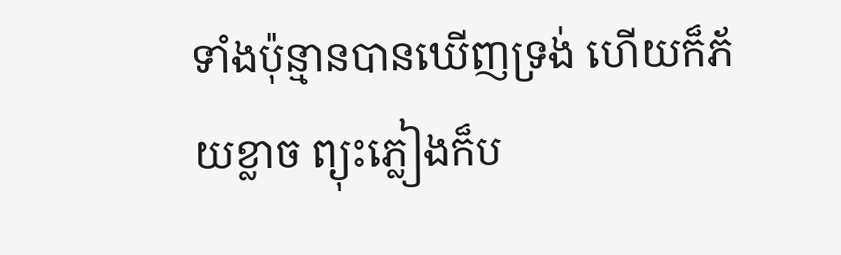ទាំងប៉ុន្មានបានឃើញទ្រង់ ហើយក៏ភ័យខ្លាច ព្យុះភ្លៀងក៏ប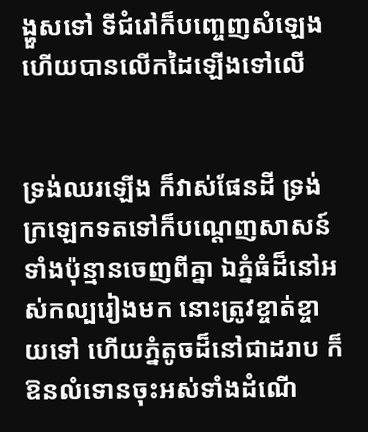ង្ហួសទៅ ទីជំរៅក៏បញ្ចេញសំឡេង ហើយបានលើកដៃឡើងទៅលើ


ទ្រង់ឈរឡើង ក៏វាស់ផែនដី ទ្រង់ក្រឡេកទតទៅក៏បណ្តេញសាសន៍ទាំងប៉ុន្មានចេញពីគ្នា ឯភ្នំធំដ៏នៅអស់‌កល្បរៀងមក នោះត្រូវខ្ចាត់ខ្ចាយទៅ ហើយភ្នំតូចដ៏នៅជាដរាប ក៏ឱនលំទោនចុះអស់ទាំងដំណើ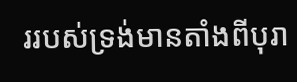ររបស់ទ្រង់មានតាំងពីបុរា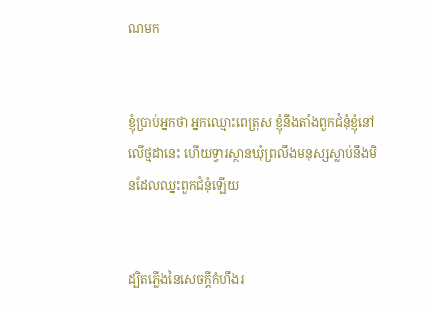ណមក


ខ្ញុំប្រាប់អ្នកថា អ្នកឈ្មោះពេត្រុស ខ្ញុំនឹងតាំងពួកជំនុំខ្ញុំនៅលើថ្មដានេះ ហើយទ្វារស្ថានឃុំព្រលឹងមនុស្សស្លាប់នឹងមិនដែលឈ្នះពួកជំនុំឡើយ


ដ្បិតភ្លើងនៃសេចក្ដីកំហឹងរ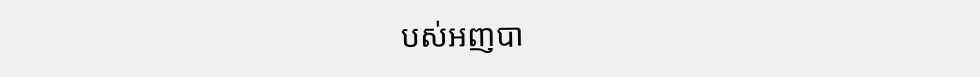បស់អញបា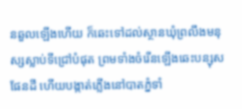នឆួលឡើងហើយ ក៏ឆេះទៅដល់ស្ថានឃុំព្រលឹងមនុស្សស្លាប់ទីជ្រៅបំផុត ព្រមទាំងចំរើនឡើងឆេះបន្សុសផែនដី ហើយបង្កាត់ភ្លើងនៅបាតភ្នំទាំ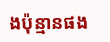ងប៉ុន្មានផង